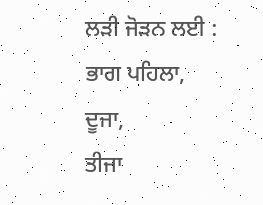ਲੜੀ ਜੋੜਨ ਲਈ :
ਭਾਗ ਪਹਿਲਾ,
ਦੂਜਾ,
ਤੀਜਾ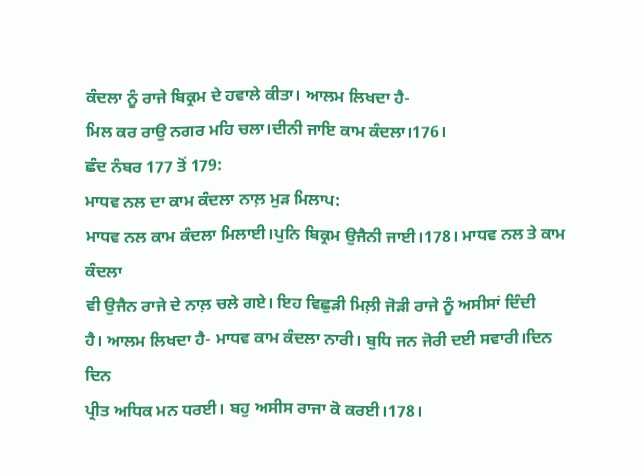ਕੰਦਲਾ ਨੂੰ ਰਾਜੇ ਬਿਕ੍ਰਮ ਦੇ ਹਵਾਲੇ ਕੀਤਾ। ਆਲਮ ਲਿਖਦਾ ਹੈ-
ਮਿਲ ਕਰ ਰਾਉ ਨਗਰ ਮਹਿ ਚਲਾ।ਦੀਨੀ ਜਾਇ ਕਾਮ ਕੰਦਲਾ।176।
ਛੰਦ ਨੰਬਰ 177 ਤੋਂ 179:
ਮਾਧਵ ਨਲ ਦਾ ਕਾਮ ਕੰਦਲਾ ਨਾਲ਼ ਮੁੜ ਮਿਲਾਪ:
ਮਾਧਵ ਨਲ ਕਾਮ ਕੰਦਲਾ ਮਿਲਾਈ।ਪੁਨਿ ਬਿਕ੍ਰਮ ਉਜੈਨੀ ਜਾਈ।178। ਮਾਧਵ ਨਲ ਤੇ ਕਾਮ ਕੰਦਲਾ
ਵੀ ਉਜੈਨ ਰਾਜੇ ਦੇ ਨਾਲ਼ ਚਲੇ ਗਏ। ਇਹ ਵਿਛੁੜੀ ਮਿਲ਼ੀ ਜੋੜੀ ਰਾਜੇ ਨੂੰ ਅਸੀਸਾਂ ਦਿੰਦੀ
ਹੈ। ਆਲਮ ਲਿਖਦਾ ਹੈ- ਮਾਧਵ ਕਾਮ ਕੰਦਲਾ ਨਾਰੀ। ਬੁਧਿ ਜਨ ਜੋਰੀ ਦਈ ਸਵਾਰੀ।ਦਿਨ ਦਿਨ
ਪ੍ਰੀਤ ਅਧਿਕ ਮਨ ਧਰਈ। ਬਹੁ ਅਸੀਸ ਰਾਜਾ ਕੋ ਕਰਈ।178।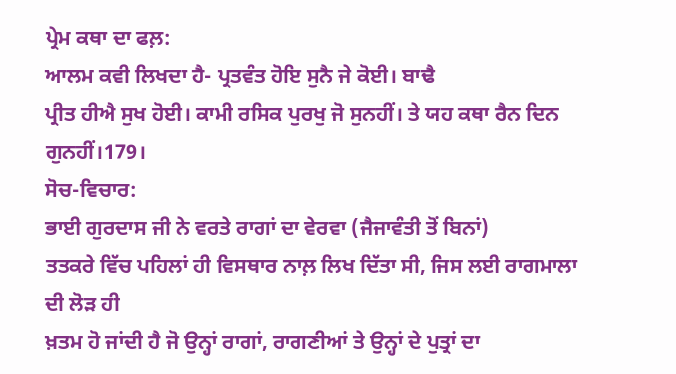ਪ੍ਰੇਮ ਕਥਾ ਦਾ ਫਲ਼:
ਆਲਮ ਕਵੀ ਲਿਖਦਾ ਹੈ- ਪ੍ਰਤਵੰਤ ਹੋਇ ਸੁਨੈ ਜੇ ਕੋਈ। ਬਾਢੈ
ਪ੍ਰੀਤ ਹੀਐ ਸੁਖ ਹੋਈ। ਕਾਮੀ ਰਸਿਕ ਪੁਰਖੁ ਜੋ ਸੁਨਹੀਂ। ਤੇ ਯਹ ਕਥਾ ਰੈਨ ਦਿਨ ਗੁਨਹੀਂ।179।
ਸੋਚ-ਵਿਚਾਰ:
ਭਾਈ ਗੁਰਦਾਸ ਜੀ ਨੇ ਵਰਤੇ ਰਾਗਾਂ ਦਾ ਵੇਰਵਾ (ਜੈਜਾਵੰਤੀ ਤੋਂ ਬਿਨਾਂ)
ਤਤਕਰੇ ਵਿੱਚ ਪਹਿਲਾਂ ਹੀ ਵਿਸਥਾਰ ਨਾਲ਼ ਲਿਖ ਦਿੱਤਾ ਸੀ, ਜਿਸ ਲਈ ਰਾਗਮਾਲਾ ਦੀ ਲੋੜ ਹੀ
ਖ਼ਤਮ ਹੋ ਜਾਂਦੀ ਹੈ ਜੋ ਉਨ੍ਹਾਂ ਰਾਗਾਂ, ਰਾਗਣੀਆਂ ਤੇ ਉਨ੍ਹਾਂ ਦੇ ਪੁਤ੍ਰਾਂ ਦਾ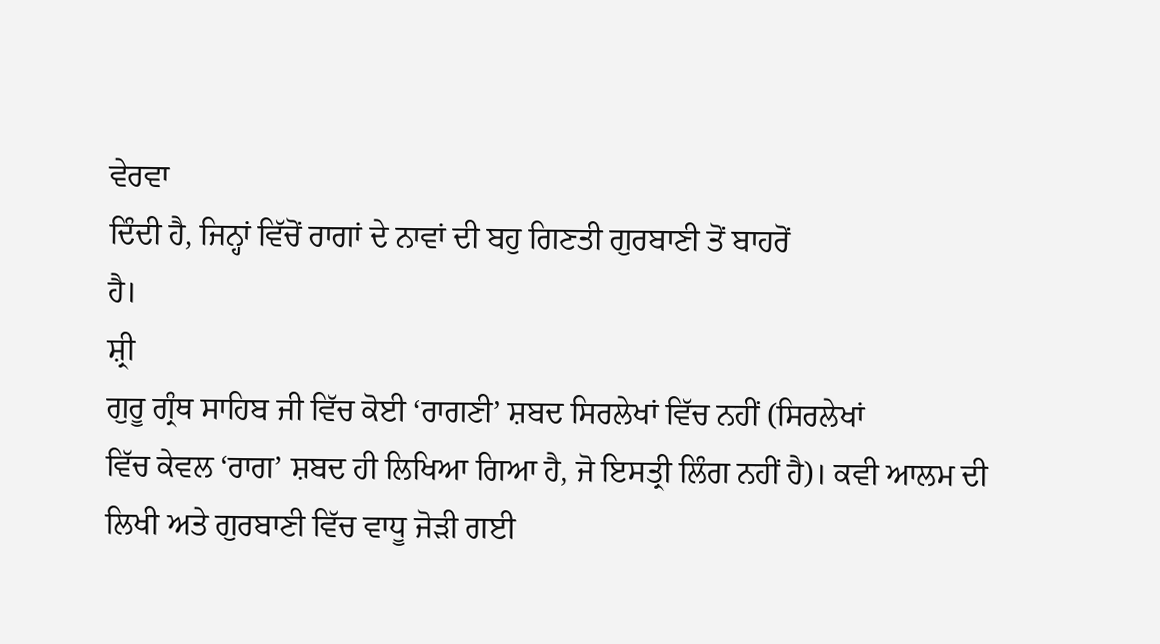ਵੇਰਵਾ
ਦਿੰਦੀ ਹੈ, ਜਿਨ੍ਹਾਂ ਵਿੱਚੋਂ ਰਾਗਾਂ ਦੇ ਨਾਵਾਂ ਦੀ ਬਹੁ ਗਿਣਤੀ ਗੁਰਬਾਣੀ ਤੋਂ ਬਾਹਰੋਂ
ਹੈ।
ਸ਼੍ਰੀ
ਗੁਰੂ ਗ੍ਰੰਥ ਸਾਹਿਬ ਜੀ ਵਿੱਚ ਕੋਈ ‘ਰਾਗਣੀ’ ਸ਼ਬਦ ਸਿਰਲੇਖਾਂ ਵਿੱਚ ਨਹੀਂ (ਸਿਰਲੇਖਾਂ
ਵਿੱਚ ਕੇਵਲ ‘ਰਾਗ’ ਸ਼ਬਦ ਹੀ ਲਿਖਿਆ ਗਿਆ ਹੈ, ਜੋ ਇਸਤ੍ਰੀ ਲਿੰਗ ਨਹੀਂ ਹੈ)। ਕਵੀ ਆਲਮ ਦੀ
ਲਿਖੀ ਅਤੇ ਗੁਰਬਾਣੀ ਵਿੱਚ ਵਾਧੂ ਜੋੜੀ ਗਈ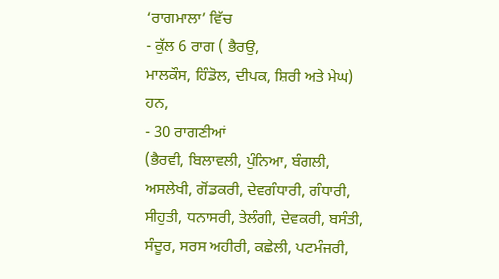‘ਰਾਗਮਾਲਾ’ ਵਿੱਚ
- ਕੁੱਲ 6 ਰਾਗ ( ਭੈਰਉ,
ਮਾਲਕੌਸ, ਹਿੰਡੋਲ, ਦੀਪਕ, ਸ਼ਿਰੀ ਅਤੇ ਮੇਘ) ਹਨ,
- 30 ਰਾਗਣੀਆਂ
(ਭੈਰਵੀ, ਬਿਲਾਵਲੀ, ਪੁੰਨਿਆ, ਬੰਗਲੀ, ਅਸਲੇਖੀ, ਗੋਂਡਕਰੀ, ਦੇਵਗੰਧਾਰੀ, ਗੰਧਾਰੀ,
ਸੀਹੁਤੀ, ਧਨਾਸਰੀ, ਤੇਲੰਗੀ, ਦੇਵਕਰੀ, ਬਸੰਤੀ, ਸੰਦੂਰ, ਸਰਸ ਅਹੀਰੀ, ਕਛੇਲੀ, ਪਟਮੰਜਰੀ,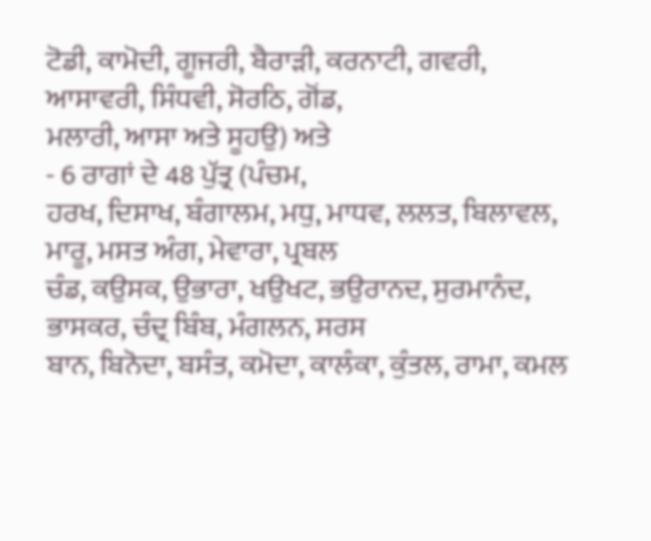ਟੋਡੀ, ਕਾਮੋਦੀ, ਗੂਜਰੀ, ਬੈਰਾੜੀ, ਕਰਨਾਟੀ, ਗਵਰੀ, ਆਸਾਵਰੀ, ਸਿੰਧਵੀ, ਸੋਰਠਿ, ਗੋਂਡ,
ਮਲਾਰੀ, ਆਸਾ ਅਤੇ ਸੂਹਉ) ਅਤੇ
- 6 ਰਾਗਾਂ ਦੇ 48 ਪੁੱਤ੍ਰ (ਪੰਚਮ,
ਹਰਖ, ਦਿਸਾਖ, ਬੰਗਾਲਮ, ਮਧੁ, ਮਾਧਵ, ਲਲਤ, ਬਿਲਾਵਲ, ਮਾਰੂ, ਮਸਤ ਅੰਗ, ਮੇਵਾਰਾ, ਪ੍ਰਬਲ
ਚੰਡ, ਕਉਸਕ, ਉਭਾਰਾ, ਖਉਖਟ, ਭਉਰਾਨਦ, ਸੁਰਮਾਨੰਦ, ਭਾਸਕਰ, ਚੰਦ੍ਰ ਬਿੰਬ, ਮੰਗਲਨ, ਸਰਸ
ਬਾਨ, ਬਿਨੋਦਾ, ਬਸੰਤ, ਕਮੋਦਾ, ਕਾਲੰਕਾ, ਕੁੰਤਲ, ਰਾਮਾ, ਕਮਲ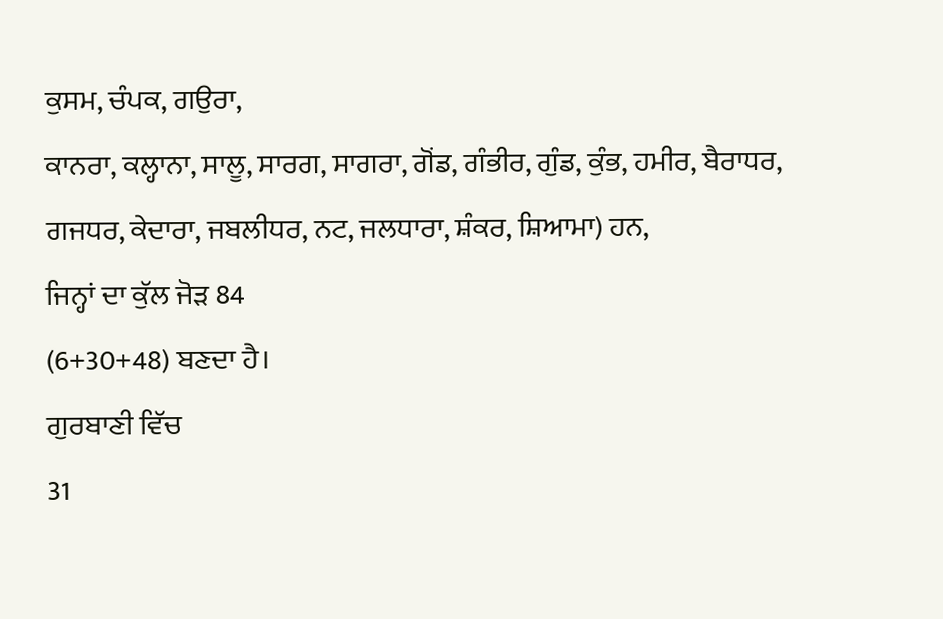ਕੁਸਮ, ਚੰਪਕ, ਗਉਰਾ,
ਕਾਨਰਾ, ਕਲ੍ਹਾਨਾ, ਸਾਲੂ, ਸਾਰਗ, ਸਾਗਰਾ, ਗੋਂਡ, ਗੰਭੀਰ, ਗੁੰਡ, ਕੁੰਭ, ਹਮੀਰ, ਬੈਰਾਧਰ,
ਗਜਧਰ, ਕੇਦਾਰਾ, ਜਬਲੀਧਰ, ਨਟ, ਜਲਧਾਰਾ, ਸ਼ੰਕਰ, ਸ਼ਿਆਮਾ) ਹਨ,
ਜਿਨ੍ਹਾਂ ਦਾ ਕੁੱਲ ਜੋੜ 84
(6+30+48) ਬਣਦਾ ਹੈ।
ਗੁਰਬਾਣੀ ਵਿੱਚ
31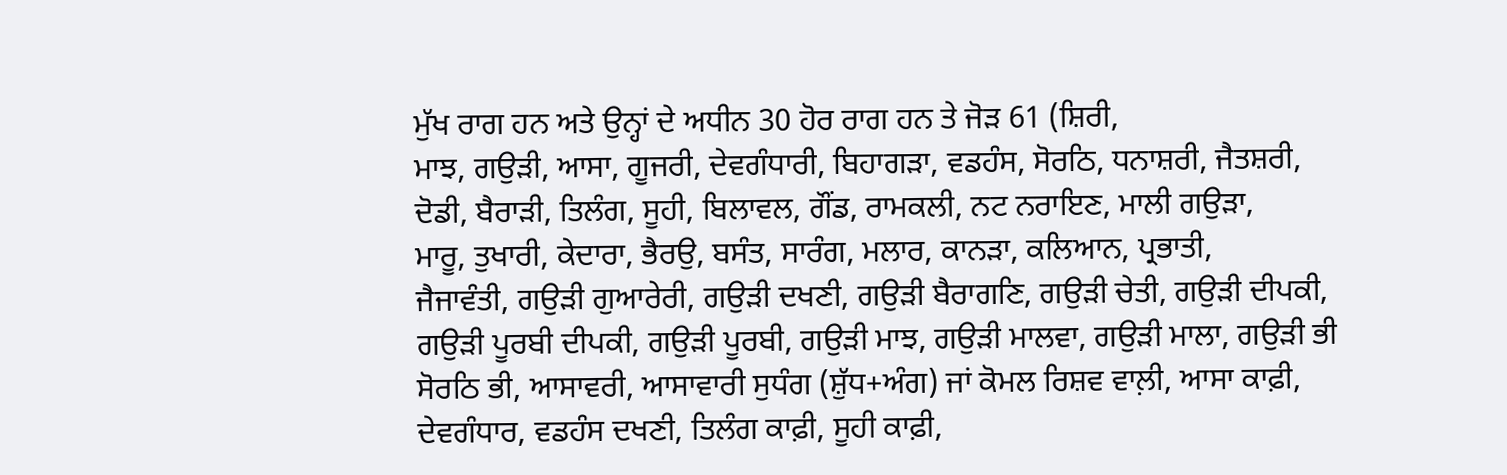ਮੁੱਖ ਰਾਗ ਹਨ ਅਤੇ ਉਨ੍ਹਾਂ ਦੇ ਅਧੀਨ 30 ਹੋਰ ਰਾਗ ਹਨ ਤੇ ਜੋੜ 61 (ਸ਼ਿਰੀ,
ਮਾਝ, ਗਉੜੀ, ਆਸਾ, ਗੂਜਰੀ, ਦੇਵਗੰਧਾਰੀ, ਬਿਹਾਗੜਾ, ਵਡਹੰਸ, ਸੋਰਠਿ, ਧਨਾਸ਼ਰੀ, ਜੈਤਸ਼ਰੀ,
ਦੋਡੀ, ਬੈਰਾੜੀ, ਤਿਲੰਗ, ਸੂਹੀ, ਬਿਲਾਵਲ, ਗੌਂਡ, ਰਾਮਕਲੀ, ਨਟ ਨਰਾਇਣ, ਮਾਲੀ ਗਉੜਾ,
ਮਾਰੂ, ਤੁਖਾਰੀ, ਕੇਦਾਰਾ, ਭੈਰਉ, ਬਸੰਤ, ਸਾਰੰਗ, ਮਲਾਰ, ਕਾਨੜਾ, ਕਲਿਆਨ, ਪ੍ਰਭਾਤੀ,
ਜੈਜਾਵੰਤੀ, ਗਉੜੀ ਗੁਆਰੇਰੀ, ਗਉੜੀ ਦਖਣੀ, ਗਉੜੀ ਬੈਰਾਗਣਿ, ਗਉੜੀ ਚੇਤੀ, ਗਉੜੀ ਦੀਪਕੀ,
ਗਉੜੀ ਪੂਰਬੀ ਦੀਪਕੀ, ਗਉੜੀ ਪੂਰਬੀ, ਗਉੜੀ ਮਾਝ, ਗਉੜੀ ਮਾਲਵਾ, ਗਉੜੀ ਮਾਲਾ, ਗਉੜੀ ਭੀ
ਸੋਰਠਿ ਭੀ, ਆਸਾਵਰੀ, ਆਸਾਵਾਰੀ ਸੁਧੰਗ (ਸ਼ੁੱਧ+ਅੰਗ) ਜਾਂ ਕੋਮਲ ਰਿਸ਼ਵ ਵਾਲ਼ੀ, ਆਸਾ ਕਾਫ਼ੀ,
ਦੇਵਗੰਧਾਰ, ਵਡਹੰਸ ਦਖਣੀ, ਤਿਲੰਗ ਕਾਫ਼ੀ, ਸੂਹੀ ਕਾਫ਼ੀ,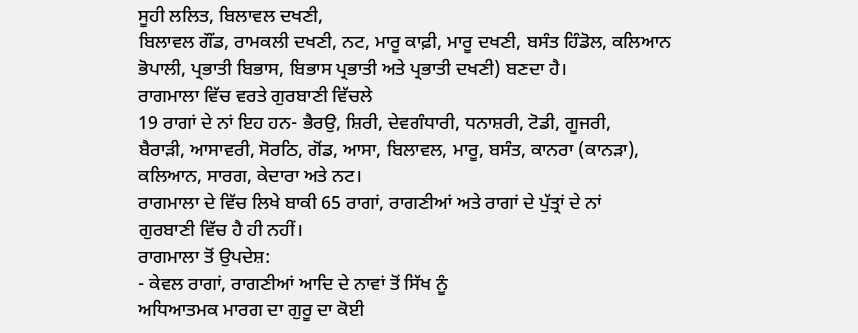ਸੂਹੀ ਲਲਿਤ, ਬਿਲਾਵਲ ਦਖਣੀ,
ਬਿਲਾਵਲ ਗੌਂਡ, ਰਾਮਕਲੀ ਦਖਣੀ, ਨਟ, ਮਾਰੂ ਕਾਫ਼ੀ, ਮਾਰੂ ਦਖਣੀ, ਬਸੰਤ ਹਿੰਡੋਲ, ਕਲਿਆਨ
ਭੋਪਾਲੀ, ਪ੍ਰਭਾਤੀ ਬਿਭਾਸ, ਬਿਭਾਸ ਪ੍ਰਭਾਤੀ ਅਤੇ ਪ੍ਰਭਾਤੀ ਦਖਣੀ) ਬਣਦਾ ਹੈ।
ਰਾਗਮਾਲਾ ਵਿੱਚ ਵਰਤੇ ਗੁਰਬਾਣੀ ਵਿੱਚਲੇ
19 ਰਾਗਾਂ ਦੇ ਨਾਂ ਇਹ ਹਨ- ਭੈਰਉ, ਸ਼ਿਰੀ, ਦੇਵਗੰਧਾਰੀ, ਧਨਾਸ਼ਰੀ, ਟੋਡੀ, ਗੂਜਰੀ,
ਬੈਰਾੜੀ, ਆਸਾਵਰੀ, ਸੋਰਠਿ, ਗੋਂਡ, ਆਸਾ, ਬਿਲਾਵਲ, ਮਾਰੂ, ਬਸੰਤ, ਕਾਨਰਾ (ਕਾਨੜਾ),
ਕਲਿਆਨ, ਸਾਰਗ, ਕੇਦਾਰਾ ਅਤੇ ਨਟ।
ਰਾਗਮਾਲਾ ਦੇ ਵਿੱਚ ਲਿਖੇ ਬਾਕੀ 65 ਰਾਗਾਂ, ਰਾਗਣੀਆਂ ਅਤੇ ਰਾਗਾਂ ਦੇ ਪੁੱਤ੍ਰਾਂ ਦੇ ਨਾਂ
ਗੁਰਬਾਣੀ ਵਿੱਚ ਹੈ ਹੀ ਨਹੀਂ।
ਰਾਗਮਾਲਾ ਤੋਂ ਉਪਦੇਸ਼:
- ਕੇਵਲ ਰਾਗਾਂ, ਰਾਗਣੀਆਂ ਆਦਿ ਦੇ ਨਾਵਾਂ ਤੋਂ ਸਿੱਖ ਨੂੰ
ਅਧਿਆਤਮਕ ਮਾਰਗ ਦਾ ਗੁਰੂ ਦਾ ਕੋਈ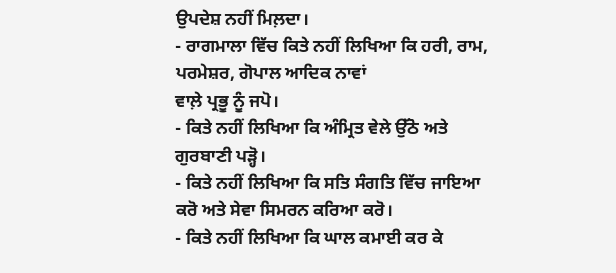ਉਪਦੇਸ਼ ਨਹੀਂ ਮਿਲ਼ਦਾ।
- ਰਾਗਮਾਲਾ ਵਿੱਚ ਕਿਤੇ ਨਹੀਂ ਲਿਖਿਆ ਕਿ ਹਰੀ, ਰਾਮ, ਪਰਮੇਸ਼ਰ, ਗੋਪਾਲ ਆਦਿਕ ਨਾਵਾਂ
ਵਾਲ਼ੇ ਪ੍ਰਭੂ ਨੂੰ ਜਪੋ।
- ਕਿਤੇ ਨਹੀਂ ਲਿਖਿਆ ਕਿ ਅੰਮ੍ਰਿਤ ਵੇਲੇ ਉੱਠੋ ਅਤੇ ਗੁਰਬਾਣੀ ਪੜ੍ਹੋ।
- ਕਿਤੇ ਨਹੀਂ ਲਿਖਿਆ ਕਿ ਸਤਿ ਸੰਗਤਿ ਵਿੱਚ ਜਾਇਆ ਕਰੋ ਅਤੇ ਸੇਵਾ ਸਿਮਰਨ ਕਰਿਆ ਕਰੋ।
- ਕਿਤੇ ਨਹੀਂ ਲਿਖਿਆ ਕਿ ਘਾਲ ਕਮਾਈ ਕਰ ਕੇ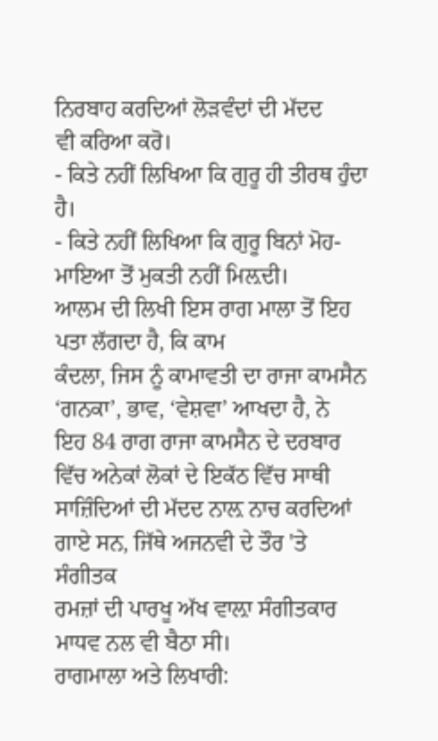ਨਿਰਬਾਹ ਕਰਦਿਆਂ ਲੋੜਵੰਦਾਂ ਦੀ ਮੱਦਦ
ਵੀ ਕਰਿਆ ਕਰੋ।
- ਕਿਤੇ ਨਹੀਂ ਲਿਖਿਆ ਕਿ ਗੁਰੂ ਹੀ ਤੀਰਥ ਹੁੰਦਾ ਹੈ।
- ਕਿਤੇ ਨਹੀਂ ਲਿਖਿਆ ਕਿ ਗੁਰੂ ਬਿਨਾਂ ਮੋਹ-ਮਾਇਆ ਤੋਂ ਮੁਕਤੀ ਨਹੀਂ ਮਿਲ਼ਦੀ।
ਆਲਮ ਦੀ ਲਿਖੀ ਇਸ ਰਾਗ ਮਾਲਾ ਤੋਂ ਇਹ ਪਤਾ ਲੱਗਦਾ ਹੈ, ਕਿ ਕਾਮ
ਕੰਦਲਾ, ਜਿਸ ਨੂੰ ਕਾਮਾਵਤੀ ਦਾ ਰਾਜਾ ਕਾਮਸੈਨ ‘ਗਨਕਾ’, ਭਾਵ, ‘ਵੇਸ਼ਵਾ’ ਆਖਦਾ ਹੈ, ਨੇ
ਇਹ 84 ਰਾਗ ਰਾਜਾ ਕਾਮਸੈਨ ਦੇ ਦਰਬਾਰ ਵਿੱਚ ਅਨੇਕਾਂ ਲੋਕਾਂ ਦੇ ਇਕੱਠ ਵਿੱਚ ਸਾਥੀ
ਸਾਜ਼ਿੰਦਿਆਂ ਦੀ ਮੱਦਦ ਨਾਲ਼ ਨਾਚ ਕਰਦਿਆਂ ਗਾਏ ਸਨ, ਜਿੱਥੇ ਅਜਨਵੀ ਦੇ ਤੌਰ 'ਤੇ ਸੰਗੀਤਕ
ਰਮਜ਼ਾਂ ਦੀ ਪਾਰਖੂ ਅੱਖ ਵਾਲ਼ਾ ਸੰਗੀਤਕਾਰ ਮਾਧਵ ਨਲ ਵੀ ਬੈਠਾ ਸੀ।
ਰਾਗਮਾਲਾ ਅਤੇ ਲਿਖਾਰੀ: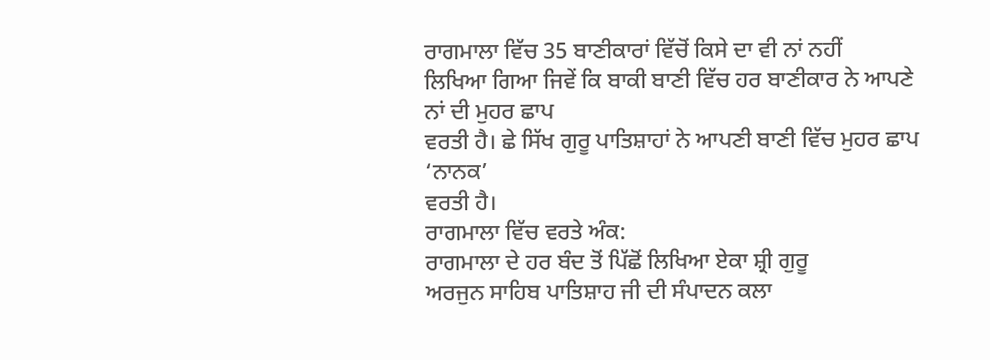ਰਾਗਮਾਲਾ ਵਿੱਚ 35 ਬਾਣੀਕਾਰਾਂ ਵਿੱਚੋਂ ਕਿਸੇ ਦਾ ਵੀ ਨਾਂ ਨਹੀਂ
ਲਿਖਿਆ ਗਿਆ ਜਿਵੇਂ ਕਿ ਬਾਕੀ ਬਾਣੀ ਵਿੱਚ ਹਰ ਬਾਣੀਕਾਰ ਨੇ ਆਪਣੇ ਨਾਂ ਦੀ ਮੁਹਰ ਛਾਪ
ਵਰਤੀ ਹੈ। ਛੇ ਸਿੱਖ ਗੁਰੂ ਪਾਤਿਸ਼ਾਹਾਂ ਨੇ ਆਪਣੀ ਬਾਣੀ ਵਿੱਚ ਮੁਹਰ ਛਾਪ ‘ਨਾਨਕ’
ਵਰਤੀ ਹੈ।
ਰਾਗਮਾਲਾ ਵਿੱਚ ਵਰਤੇ ਅੰਕ:
ਰਾਗਮਾਲਾ ਦੇ ਹਰ ਬੰਦ ਤੋਂ ਪਿੱਛੋਂ ਲਿਖਿਆ ਏਕਾ ਸ਼੍ਰੀ ਗੁਰੂ
ਅਰਜੁਨ ਸਾਹਿਬ ਪਾਤਿਸ਼ਾਹ ਜੀ ਦੀ ਸੰਪਾਦਨ ਕਲਾ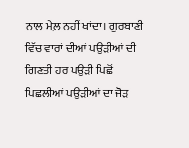ਨਾਲ ਮੇਲ਼ ਨਹੀਂ ਖਾਂਦਾ। ਗੁਰਬਾਣੀ
ਵਿੱਚ ਵਾਰਾਂ ਦੀਆਂ ਪਉੜੀਆਂ ਦੀ ਗਿਣਤੀ ਹਰ ਪਉੜੀ ਪਿਛੋਂ ਪਿਛਲੀਆਂ ਪਉੜੀਆਂ ਦਾ ਜੋੜ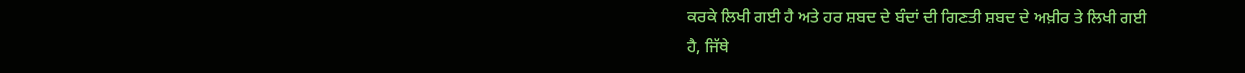ਕਰਕੇ ਲਿਖੀ ਗਈ ਹੈ ਅਤੇ ਹਰ ਸ਼ਬਦ ਦੇ ਬੰਦਾਂ ਦੀ ਗਿਣਤੀ ਸ਼ਬਦ ਦੇ ਅਖ਼ੀਰ ਤੇ ਲਿਖੀ ਗਈ
ਹੈ, ਜਿੱਥੇ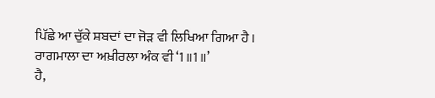ਪਿੱਛੇ ਆ ਚੁੱਕੇ ਸ਼ਬਦਾਂ ਦਾ ਜੋੜ ਵੀ ਲਿਖਿਆ ਗਿਆ ਹੈ।
ਰਾਗਮਾਲਾ ਦਾ ਅਖ਼ੀਰਲਾ ਅੰਕ ਵੀ ‘1॥1॥’
ਹੈ,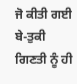ਜੋ ਕੀਤੀ ਗਈ ਬੇ-ਤੁਕੀ ਗਿਣਤੀ ਨੂੰ ਹੀ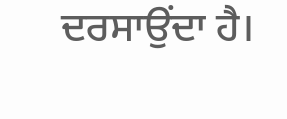ਦਰਸਾਉਂਦਾ ਹੈ।